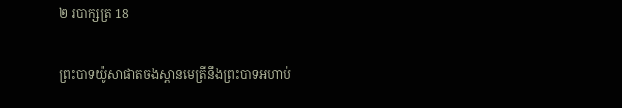២ របាក្សត្រ 18

ព្រះ‌បាទយ៉ូសា‌ផាតចងស្ពាន‌មេត្រីនឹងព្រះ‌បាទអហាប់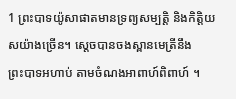1 ព្រះ‌បាទយ៉ូសា‌ផាតមានទ្រព្យសម្បត្តិ និងកិត្តិយសយ៉ាងច្រើន។ ស្ដេចបានចងស្ពាន‌មេត្រីនឹងព្រះ‌បាទអហាប់ តាមចំណងអាពាហ៍‌ពិពាហ៍ ។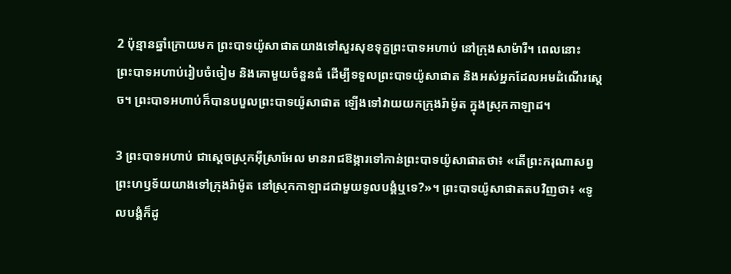2 ប៉ុន្មានឆ្នាំក្រោយមក ព្រះ‌បាទយ៉ូសា‌ផាតយាងទៅសួរសុខទុក្ខព្រះ‌បាទអហាប់ នៅក្រុងសាម៉ារី។ ពេលនោះ ព្រះ‌បាទអហាប់រៀប‌ចំចៀម និងគោមួយចំនួនធំ ដើម្បីទទួលព្រះ‌បាទយ៉ូសា‌ផាត និងអស់អ្នកដែលអមដំណើរស្ដេច។ ព្រះ‌បាទអហាប់ក៏បានបបួលព្រះ‌បាទយ៉ូសា‌ផាត ឡើងទៅវាយយកក្រុងរ៉ាម៉ូត ក្នុងស្រុកកាឡាដ។

3 ព្រះ‌បាទអហាប់ ជាស្ដេចស្រុកអ៊ីស្រា‌អែល មានរាជ‌ឱង្ការទៅកាន់ព្រះ‌បាទយ៉ូសា‌ផាតថា៖ «តើព្រះ‌ករុណាសព្វព្រះ‌ហឫទ័យយាងទៅក្រុងរ៉ាម៉ូត នៅស្រុកកាឡាដជាមួយទូលបង្គំឬទេ?»។ ព្រះ‌បាទយ៉ូសា‌ផាតតបវិញថា៖ «ទូលបង្គំក៏ដូ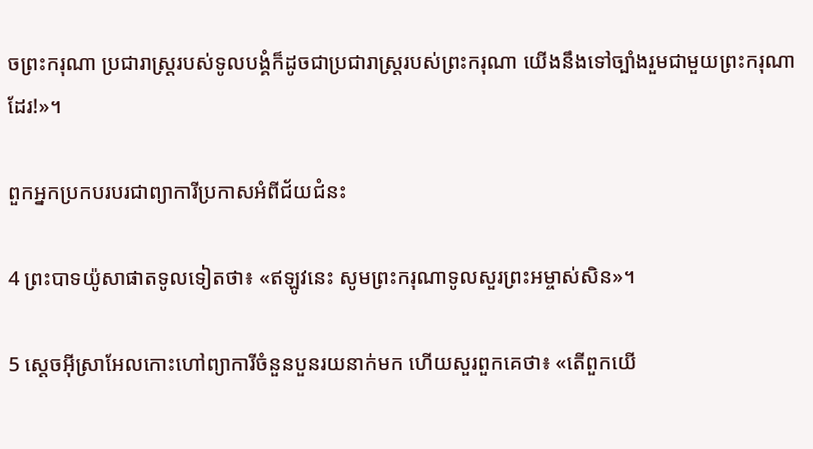ចព្រះ‌ករុណា ប្រជា‌រាស្ត្ររបស់ទូលបង្គំក៏ដូចជាប្រជា‌រាស្ត្ររបស់ព្រះ‌ករុណា យើងនឹងទៅច្បាំងរួមជាមួយព្រះ‌ករុណាដែរ!»។

ពួកអ្នកប្រកបរបរជាព្យាការីប្រកាសអំពីជ័យ‌ជំនះ

4 ព្រះ‌បាទយ៉ូសា‌ផាតទូលទៀតថា៖ «ឥឡូវនេះ សូមព្រះ‌ករុណាទូលសួរព្រះ‌អម្ចាស់សិន»។

5 ស្ដេចអ៊ីស្រា‌អែលកោះហៅព្យាការីចំនួនបួនរយនាក់មក ហើយសួរពួកគេថា៖ «តើពួកយើ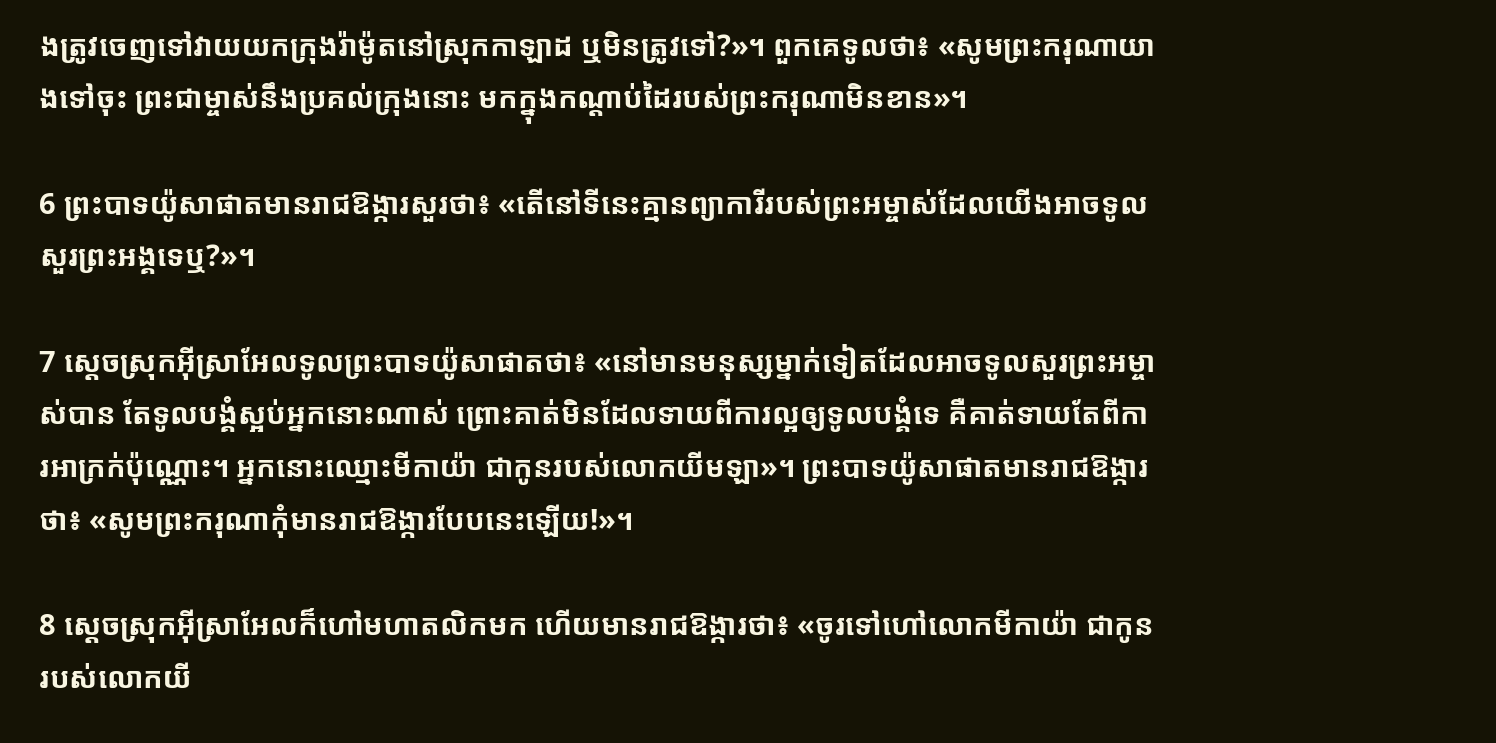ងត្រូវចេញទៅវាយយកក្រុងរ៉ាម៉ូតនៅស្រុកកាឡាដ ឬមិនត្រូវទៅ?»។ ពួកគេទូលថា៖ «សូមព្រះ‌ករុណាយាងទៅចុះ ព្រះ‌ជាម្ចាស់នឹងប្រគល់ក្រុងនោះ មកក្នុងកណ្ដាប់ដៃរបស់ព្រះ‌ករុណាមិនខាន»។

6 ព្រះ‌បាទយ៉ូសា‌ផាតមានរាជ‌ឱង្ការសួរថា៖ «តើនៅទីនេះគ្មានព្យាការីរបស់ព្រះ‌អម្ចាស់ដែលយើងអាចទូលសួរព្រះ‌អង្គទេឬ?»។

7 ស្ដេចស្រុកអ៊ីស្រា‌អែលទូលព្រះ‌បាទយ៉ូសា‌ផាតថា៖ «នៅមានមនុស្សម្នាក់ទៀតដែលអាចទូលសួរព្រះ‌អម្ចាស់បាន តែទូលបង្គំស្អប់អ្នកនោះណាស់ ព្រោះគាត់មិនដែលទាយពីការល្អឲ្យទូលបង្គំទេ គឺគាត់ទាយតែពីការអាក្រក់ប៉ុណ្ណោះ។ អ្នកនោះឈ្មោះមីកា‌យ៉ា ជាកូនរបស់លោកយីម‌ឡា»។ ព្រះ‌បាទយ៉ូសា‌ផាតមានរាជ‌ឱង្ការថា៖ «សូមព្រះ‌ករុណាកុំមានរាជ‌ឱង្ការបែបនេះឡើយ!»។

8 ស្ដេចស្រុកអ៊ីស្រា‌អែលក៏ហៅមហា‌តលិកមក ហើយមានរាជ‌ឱង្ការថា៖ «ចូរទៅហៅលោកមីកា‌យ៉ា ជាកូនរបស់លោកយី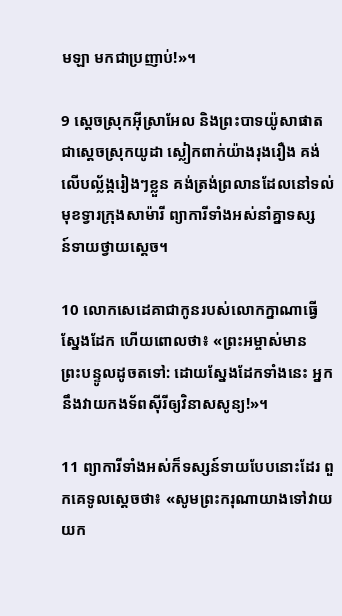ម‌ឡា មកជាប្រញាប់!»។

9 ស្ដេចស្រុកអ៊ីស្រា‌អែល និងព្រះ‌បាទយ៉ូសា‌ផាត ជាស្ដេចស្រុកយូដា ស្លៀកពាក់យ៉ាងរុងរឿង គង់លើបល្ល័ង្ករៀងៗខ្លួន គង់ត្រង់ព្រលានដែលនៅទល់មុខទ្វារក្រុងសាម៉ារី ព្យាការីទាំងអស់នាំគ្នាទស្សន៍‌ទាយថ្វាយស្ដេច។

10 លោកសេដេ‌គាជាកូនរបស់លោកក្នាណាធ្វើស្នែងដែក ហើយពោលថា៖ «ព្រះ‌អម្ចាស់មានព្រះ‌បន្ទូលដូចតទៅ: ដោយស្នែងដែកទាំងនេះ អ្នកនឹងវាយកង‌ទ័ពស៊ីរីឲ្យវិនាសសូន្យ!»។

11 ព្យាការីទាំងអស់ក៏ទស្សន៍‌ទាយបែបនោះដែរ ពួកគេទូលស្ដេចថា៖ «សូមព្រះ‌ករុណាយាងទៅវាយយក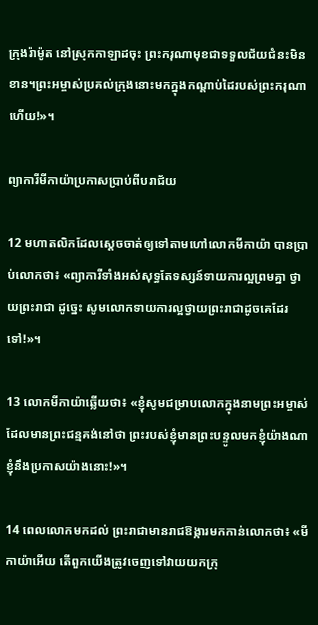ក្រុងរ៉ាម៉ូត នៅស្រុកកាឡាដចុះ ព្រះ‌ករុណាមុខជាទទួលជ័យ‌ជំនះមិនខាន។ព្រះ‌អម្ចាស់ប្រគល់ក្រុងនោះមកក្នុងកណ្ដាប់ដៃរបស់ព្រះ‌ករុណាហើយ!»។

ព្យាការីមីកា‌យ៉ាប្រកាសប្រាប់ពីបរា‌ជ័យ

12 មហា‌តលិកដែលស្ដេចចាត់ឲ្យទៅតាមហៅលោកមីកា‌យ៉ា បានប្រាប់លោកថា៖ «ព្យាការីទាំងអស់សុទ្ធតែទស្សន៍‌ទាយការល្អព្រមគ្នា ថ្វាយព្រះ‌រាជា ដូច្នេះ សូមលោកទាយការល្អថ្វាយព្រះ‌រាជាដូចគេដែរទៅ!»។

13 លោកមីកា‌យ៉ាឆ្លើយថា៖ «ខ្ញុំសូមជម្រាបលោកក្នុងនាមព្រះ‌អម្ចាស់ដែលមានព្រះ‌ជន្មគង់នៅថា ព្រះរបស់ខ្ញុំមានព្រះ‌បន្ទូលមកខ្ញុំយ៉ាងណា ខ្ញុំនឹងប្រកាសយ៉ាងនោះ!»។

14 ពេលលោកមកដល់ ព្រះ‌រាជាមានរាជ‌ឱង្ការមកកាន់លោកថា៖ «មីកា‌យ៉ាអើយ តើពួកយើងត្រូវចេញទៅវាយយកក្រុ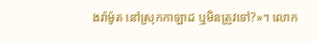ងរ៉ាម៉ូត នៅស្រុកកាឡាដ ឬមិនត្រូវទៅ?»។ លោក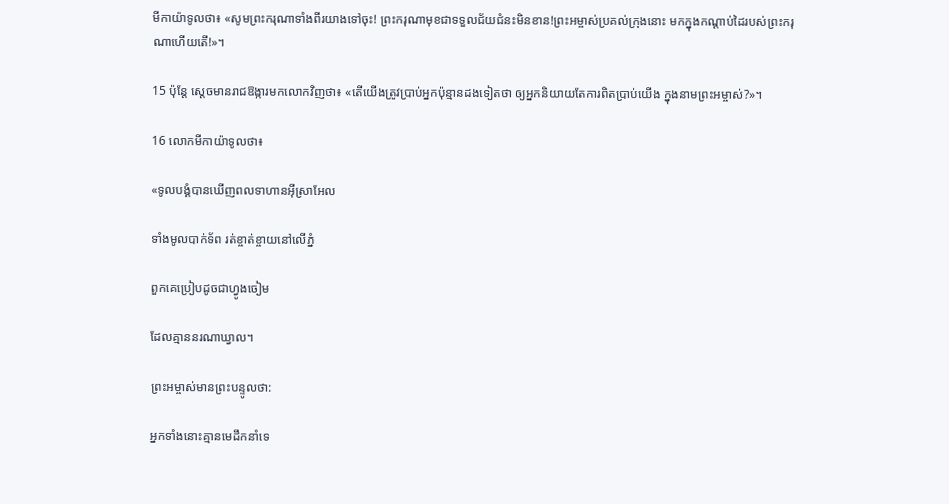មីកា‌យ៉ាទូលថា៖ «សូមព្រះ‌ករុណាទាំងពីរយាងទៅចុះ! ព្រះ‌ករុណាមុខជាទទួលជ័យ‌ជំនះមិនខាន!ព្រះ‌អម្ចាស់ប្រគល់ក្រុងនោះ មកក្នុងកណ្ដាប់ដៃរបស់ព្រះ‌ករុណាហើយតើ!»។

15 ប៉ុន្តែ ស្ដេចមានរាជ‌ឱង្ការមកលោកវិញថា៖ «តើយើងត្រូវប្រាប់អ្នកប៉ុន្មានដងទៀតថា ឲ្យអ្នកនិយាយតែការពិតប្រាប់យើង ក្នុងនាមព្រះ‌អម្ចាស់?»។

16 លោកមីកា‌យ៉ាទូលថា៖

«ទូលបង្គំបានឃើញពលទាហានអ៊ីស្រា‌អែល

ទាំងមូលបាក់ទ័ព រត់ខ្ចាត់‌ខ្ចាយនៅលើភ្នំ

ពួកគេប្រៀបដូចជាហ្វូងចៀម

ដែលគ្មាននរណាឃ្វាល។

ព្រះ‌អម្ចាស់មានព្រះ‌បន្ទូលថា:

អ្នកទាំងនោះគ្មានមេដឹកនាំទេ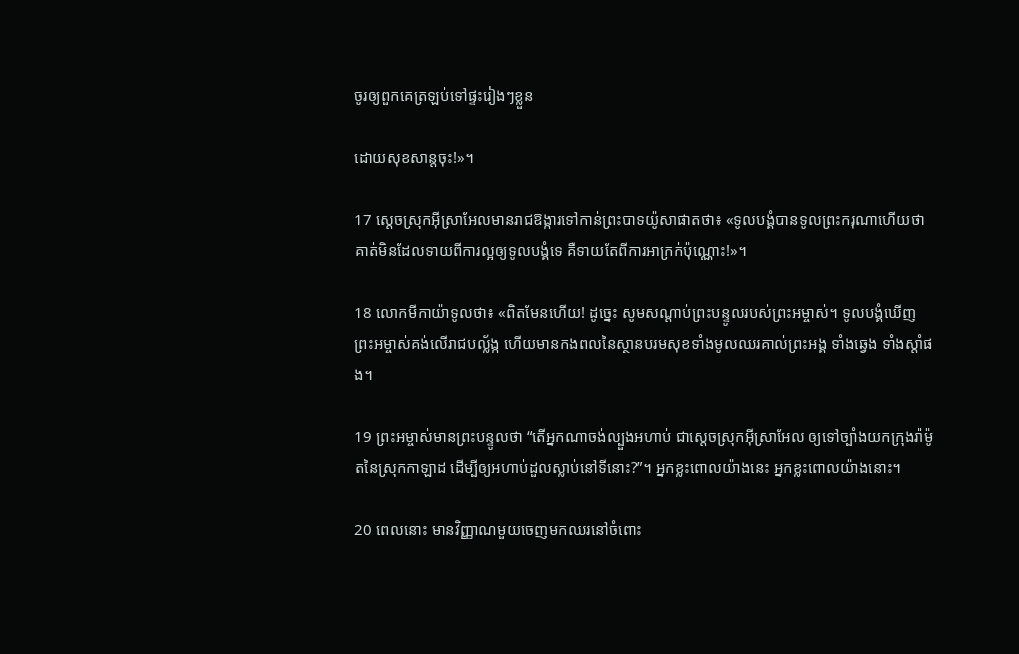ចូរឲ្យពួកគេត្រឡប់ទៅផ្ទះរៀងៗខ្លួន

ដោយសុខ‌សាន្តចុះ!»។

17 ស្ដេចស្រុកអ៊ីស្រា‌អែលមានរាជ‌ឱង្ការទៅកាន់ព្រះ‌បាទយ៉ូសា‌ផាតថា៖ «ទូលបង្គំបានទូលព្រះ‌ករុណាហើយថា គាត់មិនដែលទាយពីការល្អឲ្យទូលបង្គំទេ គឺទាយតែពីការអាក្រក់ប៉ុណ្ណោះ!»។

18 លោកមីកា‌យ៉ាទូលថា៖ «ពិតមែនហើយ! ដូច្នេះ សូមសណ្ដាប់ព្រះ‌បន្ទូលរបស់ព្រះ‌អម្ចាស់។ ទូលបង្គំឃើញព្រះ‌អម្ចាស់គង់លើរាជបល្ល័ង្ក ហើយមានកង‌ពលនៃស្ថានបរម‌សុខទាំងមូលឈរគាល់ព្រះ‌អង្គ ទាំងឆ្វេង ទាំងស្ដាំផង។

19 ព្រះ‌អម្ចាស់មានព្រះ‌បន្ទូលថា “តើអ្នកណាចង់ល្បួងអហាប់ ជាស្ដេចស្រុកអ៊ីស្រា‌អែល ឲ្យទៅច្បាំងយកក្រុងរ៉ាម៉ូតនៃស្រុកកាឡាដ ដើម្បីឲ្យអហាប់ដួលស្លាប់នៅទីនោះ?”។ អ្នកខ្លះពោលយ៉ាងនេះ អ្នកខ្លះពោលយ៉ាងនោះ។

20 ពេលនោះ មានវិញ្ញាណមួយចេញមកឈរនៅចំពោះ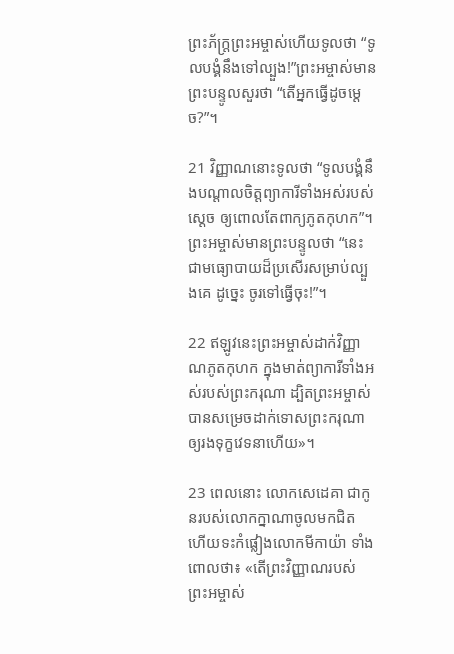ព្រះ‌ភ័ក្ត្រព្រះ‌អម្ចាស់ហើយទូលថា “ទូលបង្គំនឹងទៅល្បួង!”ព្រះ‌អម្ចាស់មានព្រះ‌បន្ទូលសួរថា “តើអ្នកធ្វើដូចម្ដេច?”។

21 វិញ្ញាណនោះទូលថា “ទូលបង្គំនឹងបណ្ដាលចិត្តព្យាការីទាំងអស់របស់ស្ដេច ឲ្យពោលតែពាក្យភូតកុហក”។ព្រះ‌អម្ចាស់មានព្រះ‌បន្ទូលថា “នេះជាមធ្យោ‌បាយដ៏ប្រសើរសម្រាប់ល្បួងគេ ដូច្នេះ ចូរទៅធ្វើចុះ!”។

22 ឥឡូវនេះព្រះ‌អម្ចាស់ដាក់វិញ្ញាណភូតកុហក ក្នុងមាត់ព្យាការីទាំងអស់របស់ព្រះ‌ករុណា ដ្បិតព្រះ‌អម្ចាស់បានសម្រេចដាក់ទោសព្រះ‌ករុណាឲ្យរងទុក្ខវេទនាហើយ»។

23 ពេលនោះ លោកសេដេ‌គា ជាកូនរបស់លោកក្នាណាចូលមកជិត ហើយទះកំផ្លៀងលោកមីកា‌យ៉ា ទាំងពោលថា៖ «តើព្រះ‌វិញ្ញាណរបស់ព្រះ‌អម្ចាស់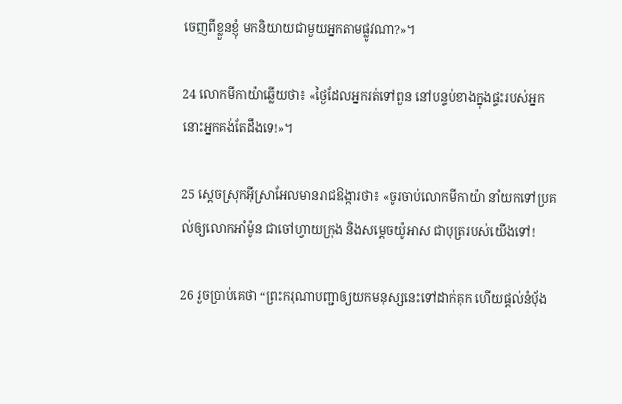ចេញពីខ្លួនខ្ញុំ មកនិយាយជាមួយអ្នកតាមផ្លូវណា?»។

24 លោកមីកា‌យ៉ាឆ្លើយថា៖ «ថ្ងៃដែលអ្នករត់ទៅពួន នៅបន្ទប់ខាងក្នុងផ្ទះរបស់អ្នក នោះអ្នកគង់តែដឹងទេ!»។

25 ស្ដេចស្រុកអ៊ីស្រា‌អែលមានរាជ‌ឱង្ការថា៖ «ចូរចាប់លោកមីកា‌យ៉ា នាំយកទៅប្រគល់ឲ្យលោកអាំម៉ូន ជាចៅហ្វាយក្រុង និងសម្ដេចយ៉ូអាស ជាបុត្ររបស់យើងទៅ!

26 រួចប្រាប់គេថា “ព្រះ‌ករុណាបញ្ជាឲ្យយកមនុស្សនេះទៅដាក់គុក ហើយផ្ដល់នំបុ័ង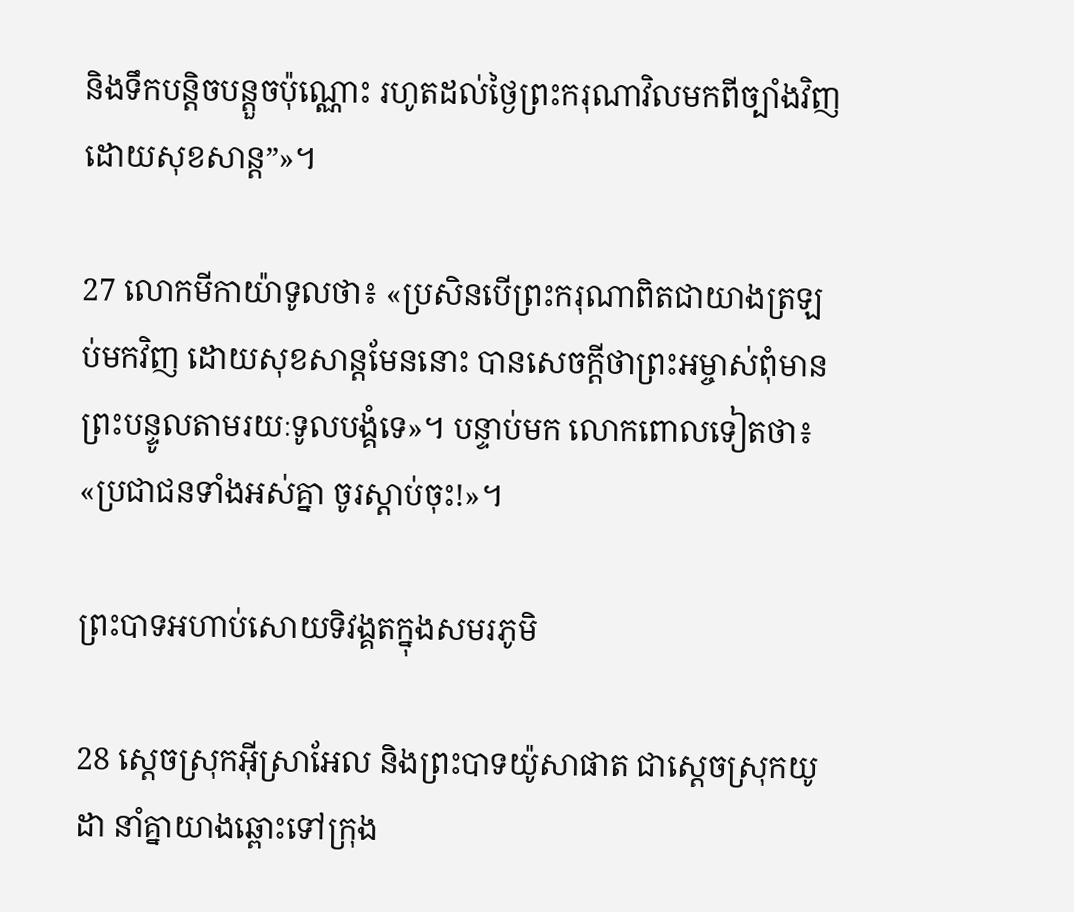និងទឹកបន្តិច‌បន្តួចប៉ុណ្ណោះ រហូតដល់ថ្ងៃព្រះ‌ករុណាវិលមកពីច្បាំងវិញ ដោយសុខ‌សាន្ត”»។

27 លោកមីកា‌យ៉ាទូលថា៖ «ប្រសិនបើព្រះ‌ករុណាពិតជាយាងត្រឡប់មកវិញ ដោយសុខ‌សាន្តមែននោះ បានសេចក្ដីថាព្រះ‌អម្ចាស់ពុំមានព្រះ‌បន្ទូលតាមរយៈទូលបង្គំទេ»។ បន្ទាប់មក លោកពោលទៀតថា៖ «ប្រជា‌ជនទាំងអស់គ្នា ចូរស្ដាប់ចុះ!»។

ព្រះ‌បាទអហាប់សោយទិវង្គតក្នុងសមរ‌ភូមិ

28 ស្ដេចស្រុកអ៊ីស្រា‌អែល និងព្រះ‌បាទយ៉ូសា‌ផាត ជាស្ដេចស្រុកយូដា នាំគ្នាយាងឆ្ពោះទៅក្រុង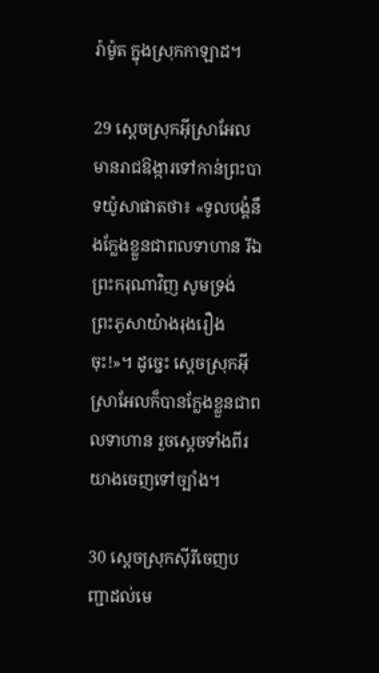រ៉ាម៉ូត ក្នុងស្រុកកាឡាដ។

29 ស្ដេចស្រុកអ៊ីស្រា‌អែលមានរាជ‌ឱង្ការទៅកាន់ព្រះ‌បាទយ៉ូសា‌ផាតថា៖ «ទូលបង្គំនឹងក្លែងខ្លួនជាពលទាហាន រីឯព្រះ‌ករុណាវិញ សូមទ្រង់ព្រះ‌ភូសាយ៉ាងរុងរឿងចុះ!»។ ដូច្នេះ ស្ដេចស្រុកអ៊ីស្រា‌អែលក៏បានក្លែងខ្លួនជាពលទាហាន រួចស្ដេចទាំងពីរយាងចេញទៅច្បាំង។

30 ស្ដេចស្រុកស៊ីរីចេញបញ្ជាដល់មេ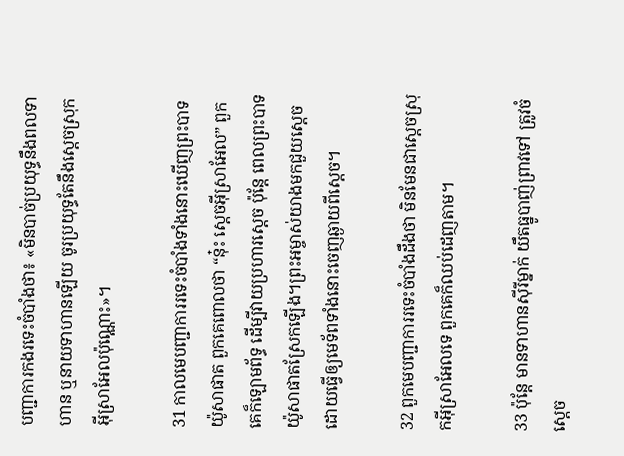បញ្ជា‌ការកងរទេះចំបាំងថា៖ «មិនបាច់ប្រយុទ្ធនឹងពលទាហាន ឬនាយទាហានឡើយ ចូរប្រយុទ្ធតែនឹងស្ដេចស្រុកអ៊ីស្រា‌អែលប៉ុណ្ណោះ»។

31 កាលមេបញ្ជា‌ការរទេះចំបាំងទាំងនោះឃើញព្រះ‌បាទយ៉ូសា‌ផាត ពួកគេពោលថា “នុ៎ះ ស្ដេចអ៊ីស្រា‌អែល” ពួកគេក៏ឡោម‌ព័ទ្ធ ដើម្បីវាយប្រហារស្ដេច ប៉ុន្តែ ពេលព្រះ‌បាទយ៉ូសា‌ផាតស្រែកឡើង។ព្រះ‌អម្ចាស់យាងមកជួយស្ដេច ដោយធ្វើឲ្យមេ‌ទ័ពទាំងនោះចេញឆ្ងាយពីស្ដេច។

32 ពួកមេបញ្ជា‌ការរទេះចំបាំងដឹងថា មិនមែនជាស្ដេចស្រុកអ៊ីស្រា‌អែលទេ ពួកគេក៏ឈប់ដេញតាម។

33 ប៉ុន្តែ មានទាហានស៊ីរីម្នាក់ យឹតធ្នូបាញ់ព្រាវទៅ ត្រូវចំស្ដេច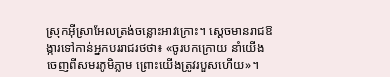ស្រុកអ៊ីស្រា‌អែលត្រង់ចន្លោះអាវ‌ក្រោះ។ ស្ដេចមានរាជ‌ឱង្ការទៅកាន់អ្នកបររាជ‌រថថា៖ «ចូរបកក្រោយ នាំយើងចេញពីសមរ‌ភូមិភ្លាម ព្រោះយើងត្រូវរបួសហើយ»។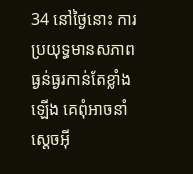34 នៅថ្ងៃនោះ ការប្រយុទ្ធមានសភាពធ្ងន់‌ធ្ងរកាន់តែខ្លាំងឡើង គេពុំអាចនាំស្ដេចអ៊ី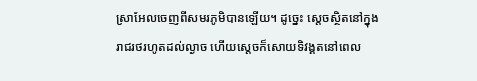ស្រា‌អែលចេញពីសមរ‌ភូមិបានឡើយ។ ដូច្នេះ ស្ដេចស្ថិតនៅក្នុងរាជ‌រថរហូតដល់ល្ងាច ហើយស្ដេចក៏សោយទិវង្គតនៅពេល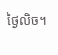ថ្ងៃលិច។